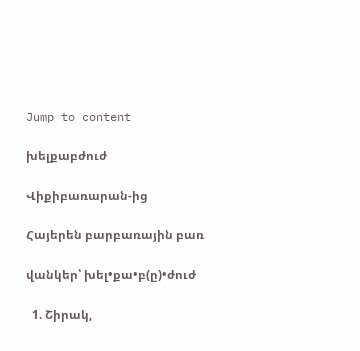Jump to content

խելքաբժուժ

Վիքիբառարան-ից

Հայերեն բարբառային բառ

վանկեր՝ խել•քա•բ(ը)•ժուժ

  1. Շիրակ,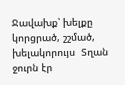Ջավախք՝ խելքը կորցրած, շշմած, խելակորույս  Տղան ջուրն էր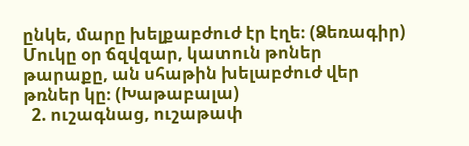ընկե, մարը խելքաբժուժ էր էղե։ (Ձեռագիր)  Մուկը օր ճզվզար, կատուն թոներ թարաքը, ան սհաթին խելաբժուժ վեր թռներ կը։ (Խաթաբալա)
  2. ուշագնաց, ուշաթափ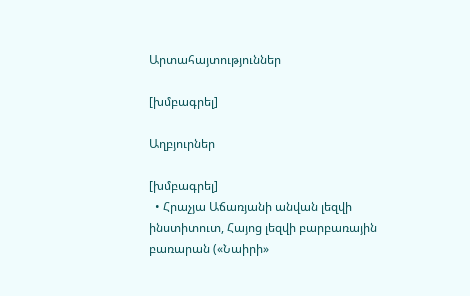Արտահայտություններ

[խմբագրել]

Աղբյուրներ

[խմբագրել]
  • Հրաչյա Աճառյանի անվան լեզվի ինստիտուտ, Հայոց լեզվի բարբառային բառարան («Նաիրի»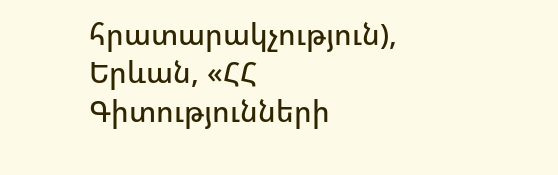հրատարակչություն), Երևան, «ՀՀ Գիտությունների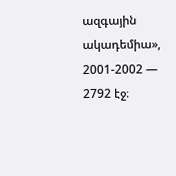ազգային ակադեմիա», 2001-2002 — 2792 էջ։